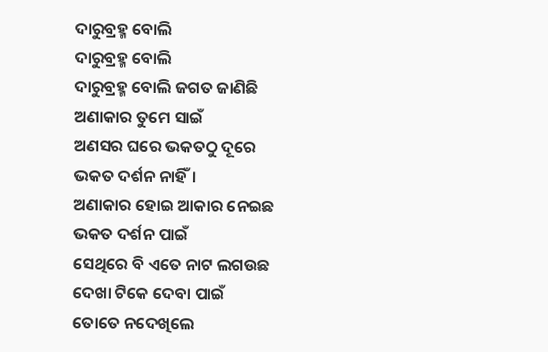ଦାରୁବ୍ରହ୍ମ ବୋଲି
ଦାରୁବ୍ରହ୍ମ ବୋଲି
ଦାରୁବ୍ରହ୍ମ ବୋଲି ଜଗତ ଜାଣିଛି
ଅଣାକାର ତୁମେ ସାଇଁ
ଅଣସର ଘରେ ଭକତଠୁ ଦୂରେ
ଭକତ ଦର୍ଶନ ନାହିଁ।
ଅଣାକାର ହୋଇ ଆକାର ନେଇଛ
ଭକତ ଦର୍ଶନ ପାଇଁ
ସେଥିରେ ବି ଏତେ ନାଟ ଲଗଉଛ
ଦେଖା ଟିକେ ଦେବା ପାଇଁ
ତୋତେ ନଦେଖିଲେ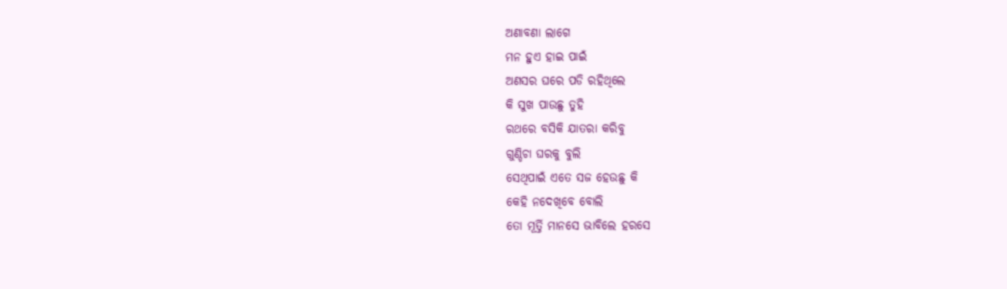ଅଣାବଣା ଲାଗେ
ମନ ହୁଏ ହାଇ ପାଇଁ
ଅଣସର ଘରେ ପଡି ରହିଥିଲେ
କି ସୁଖ ପାଉଛୁ ତୁହି
ରଥରେ ବସିକି ଯାତରା କରିବୁ
ଗୁଣ୍ଡିଚା ଘରକୁ ବୁଲି
ସେଥିପାଇଁ ଏତେ ସଜ ହେଉଛୁ କି
କେହି ନଦେଖିବେ ବୋଲି
ତୋ ମୂର୍ତ୍ତି ମାନସେ ଭାବିଲେ ହରସେ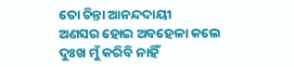ତୋ ଚିନ୍ତା ଆନନ୍ଦଦାୟୀ
ଅଣସର ହୋଇ ଅବହେଳା କଲେ
ଦୁଃଖ ମୁଁ କରିବି ନାହିଁ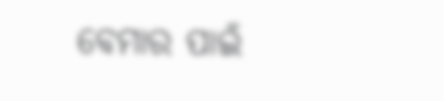ବେମାର ପାଇଁ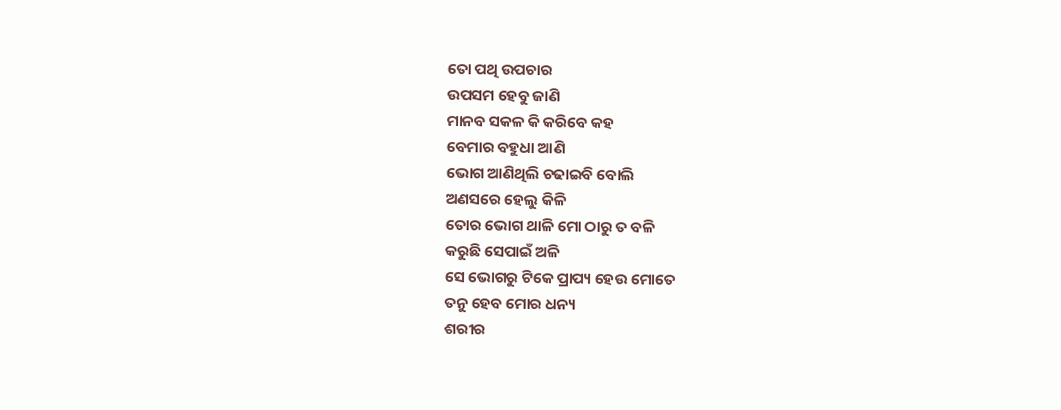ତୋ ପଥି ଉପଚାର
ଉପସମ ହେବୁ ଜାଣି
ମାନବ ସକଳ କି କରିବେ କହ
ବେମାର ବହୁଧା ଆଣି
ଭୋଗ ଆଣିଥିଲି ଚଢାଇବି ବୋଲି
ଅଣସରେ ହେଲୁ କିଳି
ତୋର ଭୋଗ ଥାଳି ମୋ ଠାରୁ ତ ବଳି
କରୁଛି ସେପାଇଁ ଅଳି
ସେ ଭୋଗରୁ ଟିକେ ପ୍ରାପ୍ୟ ହେଉ ମୋତେ
ତନୁ ହେବ ମୋର ଧନ୍ୟ
ଶରୀର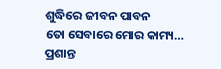ଶୁଦ୍ଧିରେ ଜୀବନ ପାବନ
ତୋ ସେବାରେ ମୋର କାମ୍ୟ…
ପ୍ରଶାନ୍ତ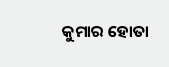କୁମାର ହୋତା